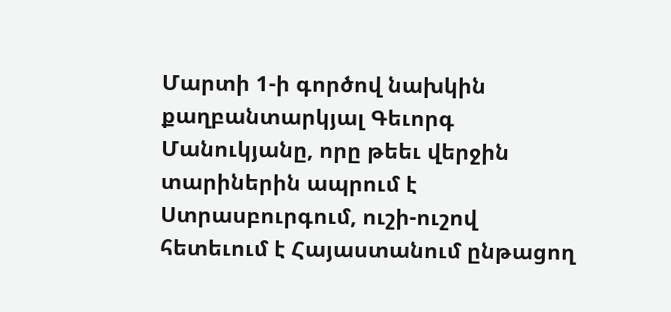Մարտի 1-ի գործով նախկին քաղբանտարկյալ Գեւորգ Մանուկյանը, որը թեեւ վերջին տարիներին ապրում է Ստրասբուրգում, ուշի-ուշով հետեւում է Հայաստանում ընթացող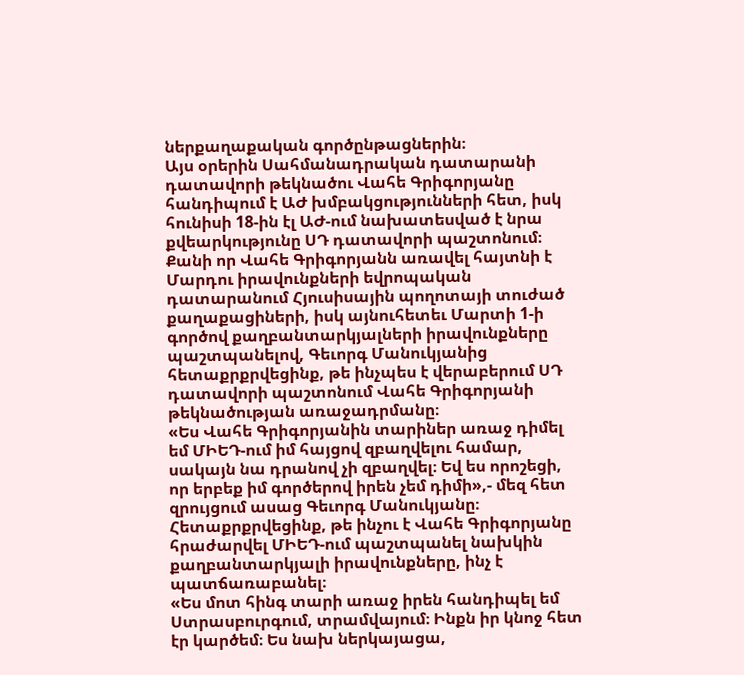ներքաղաքական գործընթացներին։
Այս օրերին Սահմանադրական դատարանի դատավորի թեկնածու Վահե Գրիգորյանը հանդիպում է ԱԺ խմբակցությունների հետ, իսկ հունիսի 18-ին էլ ԱԺ-ում նախատեսված է նրա քվեարկությունը ՍԴ դատավորի պաշտոնում։
Քանի որ Վահե Գրիգորյանն առավել հայտնի է Մարդու իրավունքների եվրոպական դատարանում Հյուսիսային պողոտայի տուժած քաղաքացիների, իսկ այնուհետեւ Մարտի 1-ի գործով քաղբանտարկյալների իրավունքները պաշտպանելով, Գեւորգ Մանուկյանից հետաքրքրվեցինք, թե ինչպես է վերաբերում ՍԴ դատավորի պաշտոնում Վահե Գրիգորյանի թեկնածության առաջադրմանը։
«Ես Վահե Գրիգորյանին տարիներ առաջ դիմել եմ ՄԻԵԴ-ում իմ հայցով զբաղվելու համար, սակայն նա դրանով չի զբաղվել։ Եվ ես որոշեցի, որ երբեք իմ գործերով իրեն չեմ դիմի»,- մեզ հետ զրույցում ասաց Գեւորգ Մանուկյանը։
Հետաքրքրվեցինք, թե ինչու է Վահե Գրիգորյանը հրաժարվել ՄԻԵԴ-ում պաշտպանել նախկին քաղբանտարկյալի իրավունքները, ինչ է պատճառաբանել։
«Ես մոտ հինգ տարի առաջ իրեն հանդիպել եմ Ստրասբուրգում, տրամվայում։ Ինքն իր կնոջ հետ էր կարծեմ։ Ես նախ ներկայացա,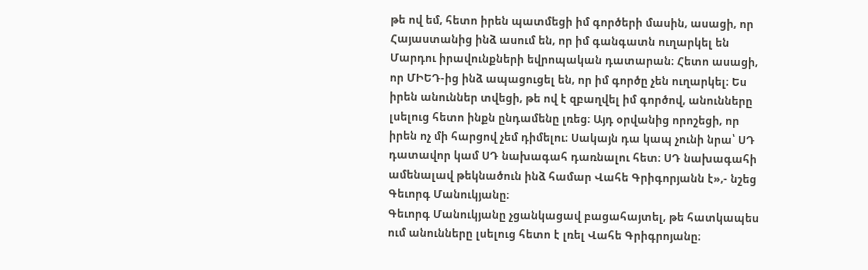թե ով եմ, հետո իրեն պատմեցի իմ գործերի մասին, ասացի, որ Հայաստանից ինձ ասում են, որ իմ գանգատն ուղարկել են Մարդու իրավունքների եվրոպական դատարան։ Հետո ասացի, որ ՄԻԵԴ-ից ինձ ապացուցել են, որ իմ գործը չեն ուղարկել։ Ես իրեն անուններ տվեցի, թե ով է զբաղվել իմ գործով, անունները լսելուց հետո ինքն ընդամենը լռեց։ Այդ օրվանից որոշեցի, որ իրեն ոչ մի հարցով չեմ դիմելու։ Սակայն դա կապ չունի նրա՝ ՍԴ դատավոր կամ ՍԴ նախագահ դառնալու հետ։ ՍԴ նախագահի ամենալավ թեկնածուն ինձ համար Վահե Գրիգորյանն է»,- նշեց Գեւորգ Մանուկյանը։
Գեւորգ Մանուկյանը չցանկացավ բացահայտել, թե հատկապես ում անունները լսելուց հետո է լռել Վահե Գրիգրոյանը։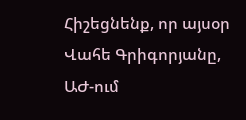Հիշեցնենք, որ այսօր Վահե Գրիգորյանը, ԱԺ-ում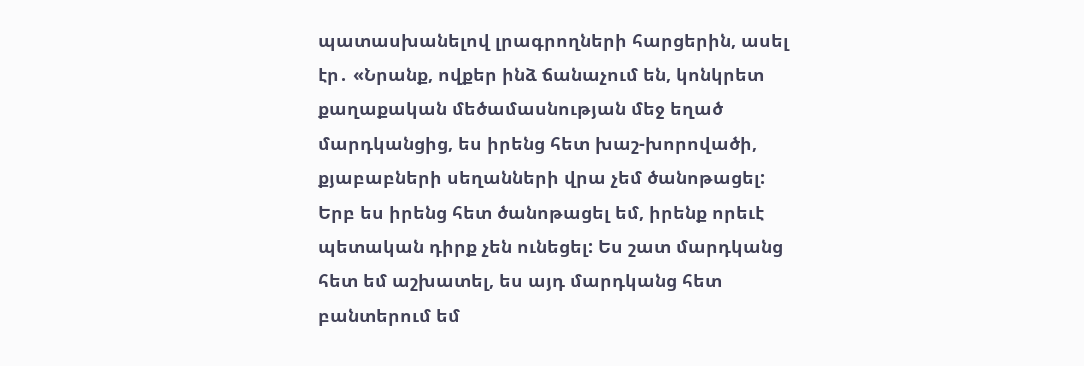պատասխանելով լրագրողների հարցերին, ասել էր․ «Նրանք, ովքեր ինձ ճանաչում են, կոնկրետ քաղաքական մեծամասնության մեջ եղած մարդկանցից, ես իրենց հետ խաշ-խորովածի, քյաբաբների սեղանների վրա չեմ ծանոթացել: Երբ ես իրենց հետ ծանոթացել եմ, իրենք որեւէ պետական դիրք չեն ունեցել: Ես շատ մարդկանց հետ եմ աշխատել, ես այդ մարդկանց հետ բանտերում եմ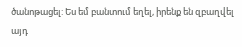ծանոթացել: Ես եմ բանտում եղել, իրենք են զբաղվել այդ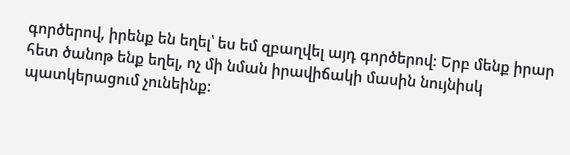գործերով, իրենք են եղել՝ ես եմ զբաղվել այդ գործերով: Երբ մենք իրար հետ ծանոթ ենք եղել, ոչ մի նման իրավիճակի մասին նույնիսկ պատկերացում չունեինք: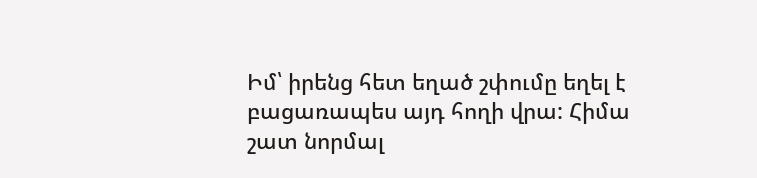Իմ՝ իրենց հետ եղած շփումը եղել է բացառապես այդ հողի վրա: Հիմա շատ նորմալ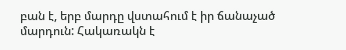բան է, երբ մարդը վստահում է իր ճանաչած մարդուն: Հակառակն է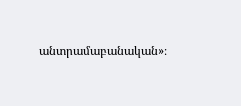անտրամաբանական»։